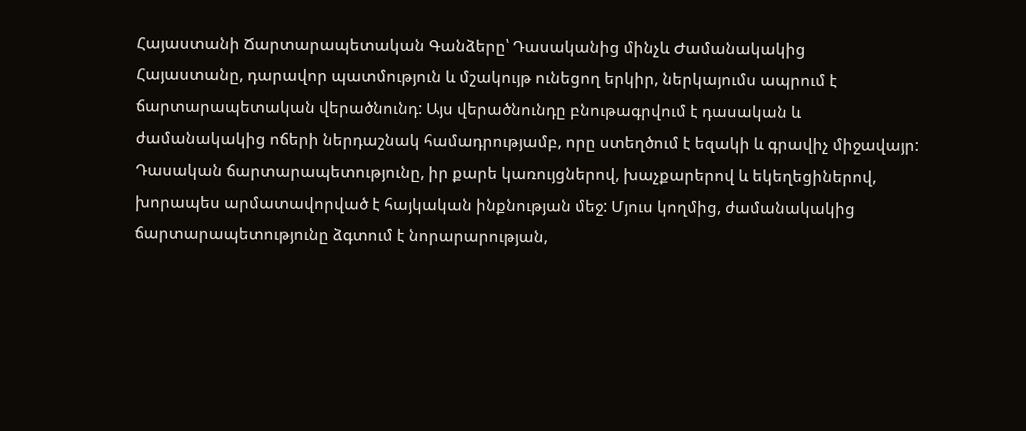Հայաստանի Ճարտարապետական Գանձերը՝ Դասականից մինչև Ժամանակակից
Հայաստանը, դարավոր պատմություն և մշակույթ ունեցող երկիր, ներկայումս ապրում է ճարտարապետական վերածնունդ: Այս վերածնունդը բնութագրվում է դասական և ժամանակակից ոճերի ներդաշնակ համադրությամբ, որը ստեղծում է եզակի և գրավիչ միջավայր: Դասական ճարտարապետությունը, իր քարե կառույցներով, խաչքարերով և եկեղեցիներով, խորապես արմատավորված է հայկական ինքնության մեջ: Մյուս կողմից, ժամանակակից ճարտարապետությունը ձգտում է նորարարության,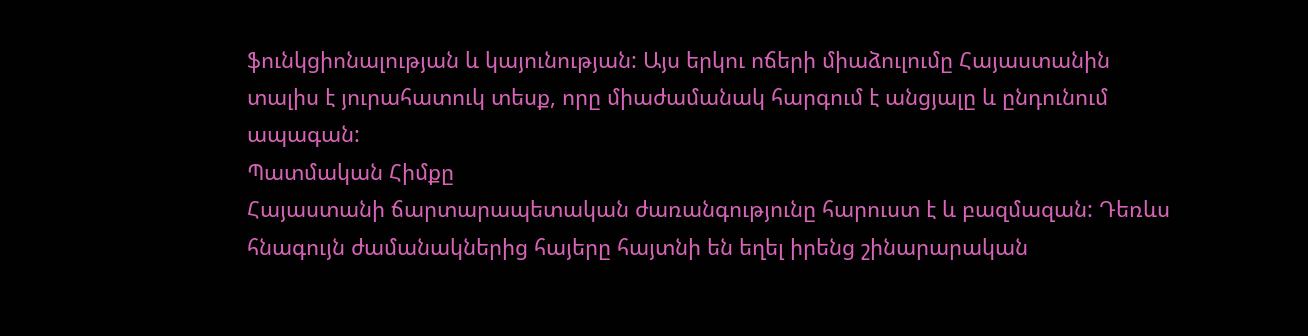ֆունկցիոնալության և կայունության: Այս երկու ոճերի միաձուլումը Հայաստանին տալիս է յուրահատուկ տեսք, որը միաժամանակ հարգում է անցյալը և ընդունում ապագան:
Պատմական Հիմքը
Հայաստանի ճարտարապետական ժառանգությունը հարուստ է և բազմազան: Դեռևս հնագույն ժամանակներից հայերը հայտնի են եղել իրենց շինարարական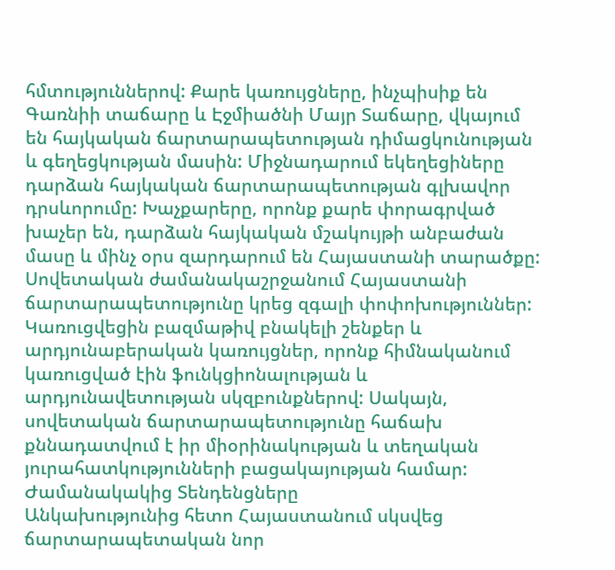հմտություններով: Քարե կառույցները, ինչպիսիք են Գառնիի տաճարը և Էջմիածնի Մայր Տաճարը, վկայում են հայկական ճարտարապետության դիմացկունության և գեղեցկության մասին: Միջնադարում եկեղեցիները դարձան հայկական ճարտարապետության գլխավոր դրսևորումը: Խաչքարերը, որոնք քարե փորագրված խաչեր են, դարձան հայկական մշակույթի անբաժան մասը և մինչ օրս զարդարում են Հայաստանի տարածքը:
Սովետական ժամանակաշրջանում Հայաստանի ճարտարապետությունը կրեց զգալի փոփոխություններ: Կառուցվեցին բազմաթիվ բնակելի շենքեր և արդյունաբերական կառույցներ, որոնք հիմնականում կառուցված էին ֆունկցիոնալության և արդյունավետության սկզբունքներով: Սակայն, սովետական ճարտարապետությունը հաճախ քննադատվում է իր միօրինակության և տեղական յուրահատկությունների բացակայության համար:
Ժամանակակից Տենդենցները
Անկախությունից հետո Հայաստանում սկսվեց ճարտարապետական նոր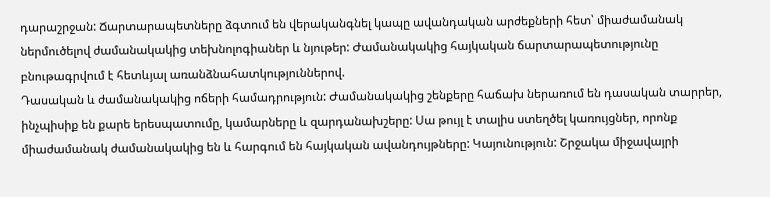դարաշրջան: Ճարտարապետները ձգտում են վերականգնել կապը ավանդական արժեքների հետ՝ միաժամանակ ներմուծելով ժամանակակից տեխնոլոգիաներ և նյութեր: Ժամանակակից հայկական ճարտարապետությունը բնութագրվում է հետևյալ առանձնահատկություններով.
Դասական և ժամանակակից ոճերի համադրություն: Ժամանակակից շենքերը հաճախ ներառում են դասական տարրեր, ինչպիսիք են քարե երեսպատումը, կամարները և զարդանախշերը: Սա թույլ է տալիս ստեղծել կառույցներ, որոնք միաժամանակ ժամանակակից են և հարգում են հայկական ավանդույթները: Կայունություն: Շրջակա միջավայրի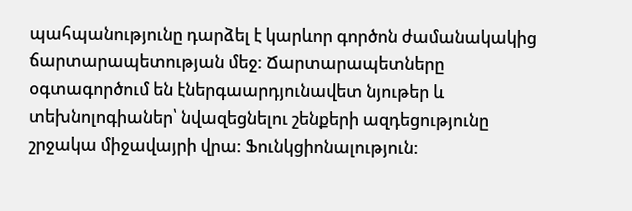պահպանությունը դարձել է կարևոր գործոն ժամանակակից ճարտարապետության մեջ: Ճարտարապետները օգտագործում են էներգաարդյունավետ նյութեր և տեխնոլոգիաներ՝ նվազեցնելու շենքերի ազդեցությունը շրջակա միջավայրի վրա: Ֆունկցիոնալություն: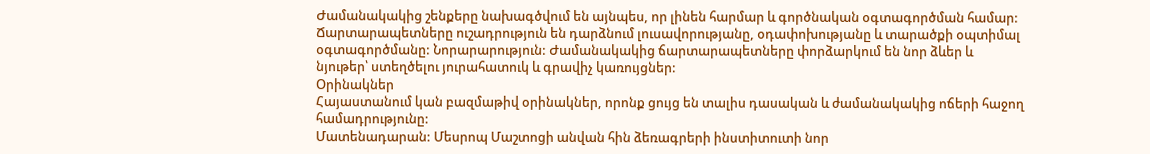Ժամանակակից շենքերը նախագծվում են այնպես, որ լինեն հարմար և գործնական օգտագործման համար: Ճարտարապետները ուշադրություն են դարձնում լուսավորությանը, օդափոխությանը և տարածքի օպտիմալ օգտագործմանը: Նորարարություն: Ժամանակակից ճարտարապետները փորձարկում են նոր ձևեր և նյութեր՝ ստեղծելու յուրահատուկ և գրավիչ կառույցներ:
Օրինակներ
Հայաստանում կան բազմաթիվ օրինակներ, որոնք ցույց են տալիս դասական և ժամանակակից ոճերի հաջող համադրությունը:
Մատենադարան: Մեսրոպ Մաշտոցի անվան հին ձեռագրերի ինստիտուտի նոր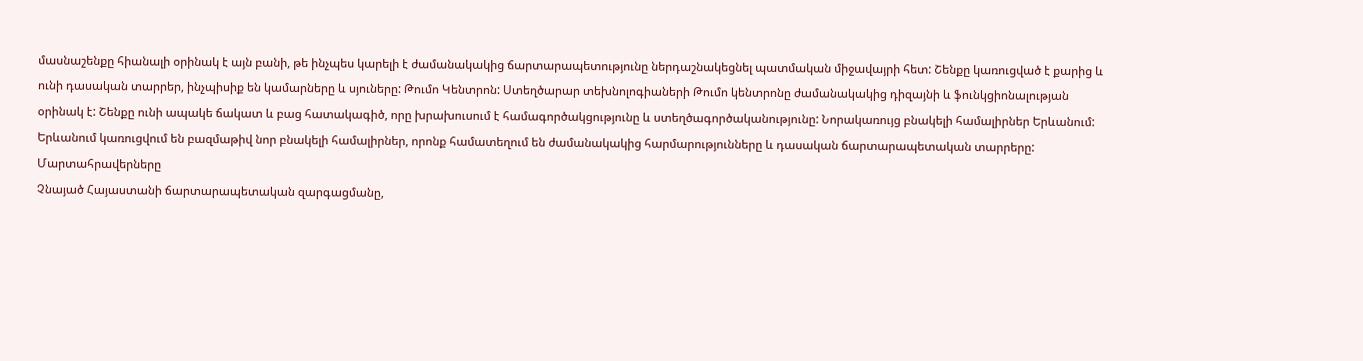մասնաշենքը հիանալի օրինակ է այն բանի, թե ինչպես կարելի է ժամանակակից ճարտարապետությունը ներդաշնակեցնել պատմական միջավայրի հետ: Շենքը կառուցված է քարից և ունի դասական տարրեր, ինչպիսիք են կամարները և սյուները: Թումո Կենտրոն: Ստեղծարար տեխնոլոգիաների Թումո կենտրոնը ժամանակակից դիզայնի և ֆունկցիոնալության օրինակ է: Շենքը ունի ապակե ճակատ և բաց հատակագիծ, որը խրախուսում է համագործակցությունը և ստեղծագործականությունը: Նորակառույց բնակելի համալիրներ Երևանում: Երևանում կառուցվում են բազմաթիվ նոր բնակելի համալիրներ, որոնք համատեղում են ժամանակակից հարմարությունները և դասական ճարտարապետական տարրերը:
Մարտահրավերները
Չնայած Հայաստանի ճարտարապետական զարգացմանը,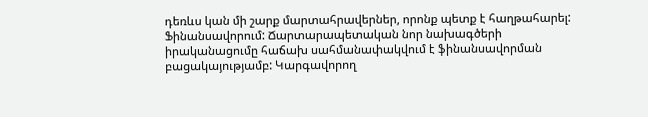դեռևս կան մի շարք մարտահրավերներ, որոնք պետք է հաղթահարել:
Ֆինանսավորում: Ճարտարապետական նոր նախագծերի իրականացումը հաճախ սահմանափակվում է ֆինանսավորման բացակայությամբ: Կարգավորող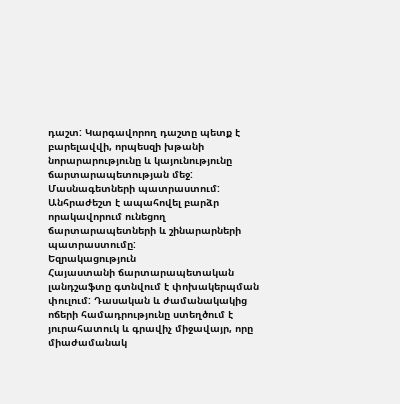դաշտ: Կարգավորող դաշտը պետք է բարելավվի, որպեսզի խթանի նորարարությունը և կայունությունը ճարտարապետության մեջ: Մասնագետների պատրաստում: Անհրաժեշտ է ապահովել բարձր որակավորում ունեցող ճարտարապետների և շինարարների պատրաստումը:
Եզրակացություն
Հայաստանի ճարտարապետական լանդշաֆտը գտնվում է փոխակերպման փուլում: Դասական և ժամանակակից ոճերի համադրությունը ստեղծում է յուրահատուկ և գրավիչ միջավայր, որը միաժամանակ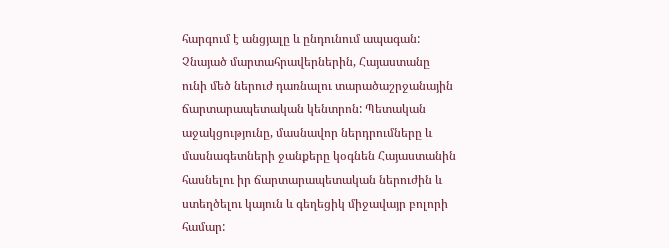հարգում է անցյալը և ընդունում ապագան: Չնայած մարտահրավերներին, Հայաստանը ունի մեծ ներուժ դառնալու տարածաշրջանային ճարտարապետական կենտրոն: Պետական աջակցությունը, մասնավոր ներդրումները և մասնագետների ջանքերը կօգնեն Հայաստանին հասնելու իր ճարտարապետական ներուժին և ստեղծելու կայուն և գեղեցիկ միջավայր բոլորի համար: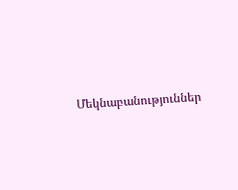Մեկնաբանություններ